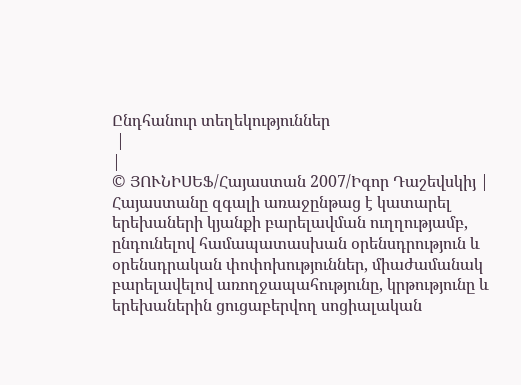Ընդհանուր տեղեկություններ
 |
|
© ՅՈՒՆԻՍԵՖ/Հայաստան 2007/Իգոր Դաշեվսկիյ |
Հայաստանը զգալի առաջընթաց է կատարել երեխաների կյանքի բարելավման ուղղությամբ, ընդունելով համապատասխան օրենսդրություն և օրենսդրական փոփոխություններ, միաժամանակ բարելավելով առողջապահությունը, կրթությունը և երեխաներին ցուցաբերվող սոցիալական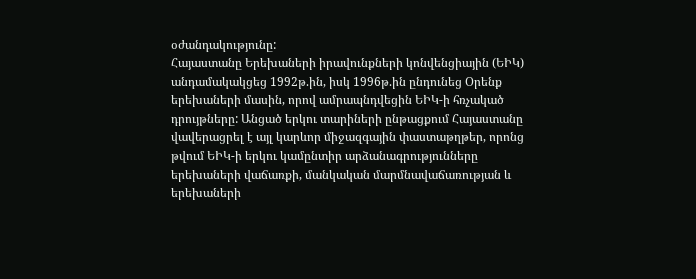օժանդակությունը:
Հայաստանը Երեխաների իրավունքների կոնվենցիային (ԵԻԿ) անդամակակցեց 1992թ.ին, իսկ 1996թ.ին ընդունեց Օրենք երեխաների մասին, որով ամրապնդվեցին ԵԻԿ-ի հռչակած դրույթները: Անցած երկու տարիների ընթացքում Հայաստանը վավերացրել է այլ կարևոր միջազգային փաստաթղթեր, որոնց թվում ԵԻԿ-ի երկու կամընտիր արձանագրությունները երեխաների վաճառքի, մանկական մարմնավաճառության և երեխաների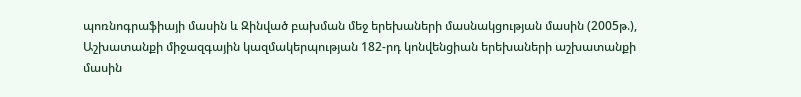պոռնոգրաֆիայի մասին և Զինված բախման մեջ երեխաների մասնակցության մասին (2005թ.), Աշխատանքի միջազգային կազմակերպության 182-րդ կոնվենցիան երեխաների աշխատանքի մասին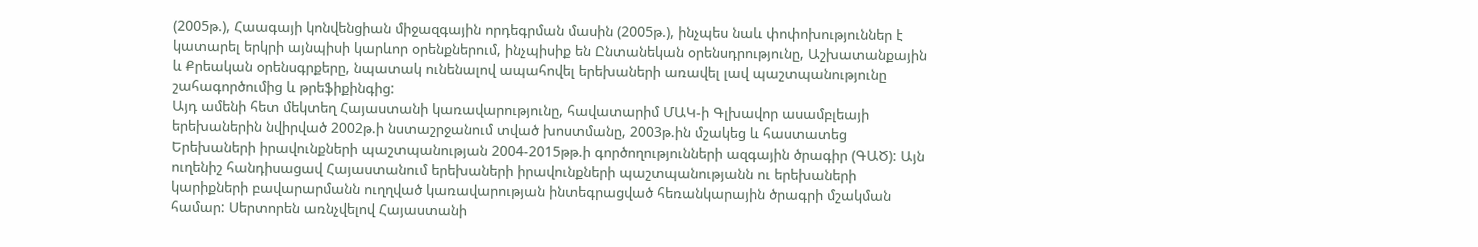(2005թ.), Հաագայի կոնվենցիան միջազգային որդեգրման մասին (2005թ.), ինչպես նաև փոփոխություններ է կատարել երկրի այնպիսի կարևոր օրենքներում, ինչպիսիք են Ընտանեկան օրենսդրությունը, Աշխատանքային և Քրեական օրենսգրքերը, նպատակ ունենալով ապահովել երեխաների առավել լավ պաշտպանությունը շահագործումից և թրեֆիքինգից:
Այդ ամենի հետ մեկտեղ Հայաստանի կառավարությունը, հավատարիմ ՄԱԿ-ի Գլխավոր ասամբլեայի երեխաներին նվիրված 2002թ.ի նստաշրջանում տված խոստմանը, 2003թ.ին մշակեց և հաստատեց Երեխաների իրավունքների պաշտպանության 2004-2015թթ.ի գործողությունների ազգային ծրագիր (ԳԱԾ): Այն ուղենիշ հանդիսացավ Հայաստանում երեխաների իրավունքների պաշտպանությանն ու երեխաների կարիքների բավարարմանն ուղղված կառավարության ինտեգրացված հեռանկարային ծրագրի մշակման համար: Սերտորեն առնչվելով Հայաստանի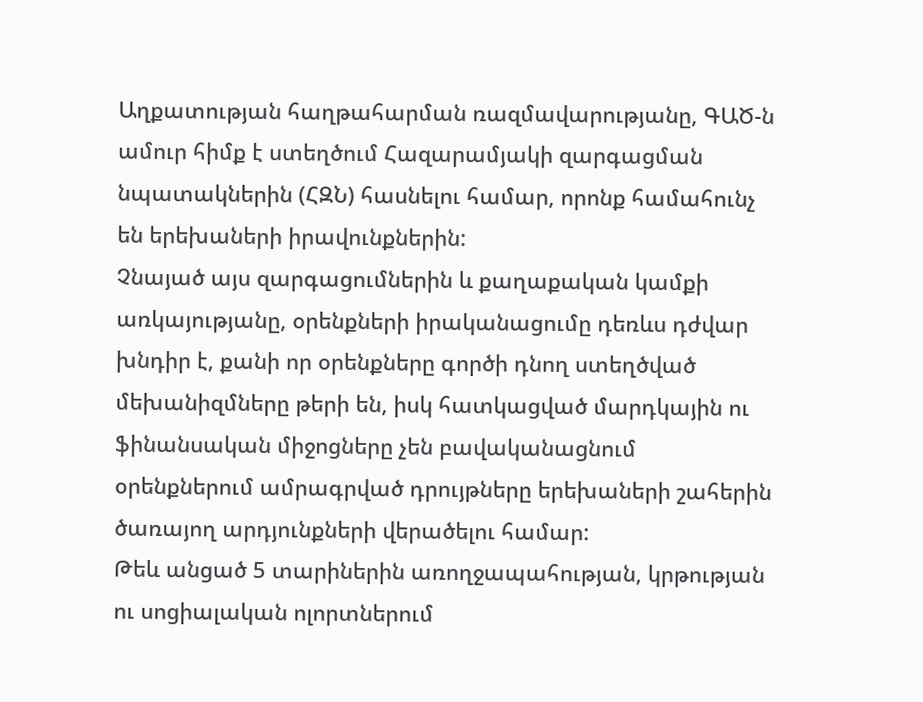Աղքատության հաղթահարման ռազմավարությանը, ԳԱԾ-ն ամուր հիմք է ստեղծում Հազարամյակի զարգացման նպատակներին (ՀԶՆ) հասնելու համար, որոնք համահունչ են երեխաների իրավունքներին:
Չնայած այս զարգացումներին և քաղաքական կամքի առկայությանը, օրենքների իրականացումը դեռևս դժվար խնդիր է, քանի որ օրենքները գործի դնող ստեղծված մեխանիզմները թերի են, իսկ հատկացված մարդկային ու ֆինանսական միջոցները չեն բավականացնում օրենքներում ամրագրված դրույթները երեխաների շահերին ծառայող արդյունքների վերածելու համար:
Թեև անցած 5 տարիներին առողջապահության, կրթության ու սոցիալական ոլորտներում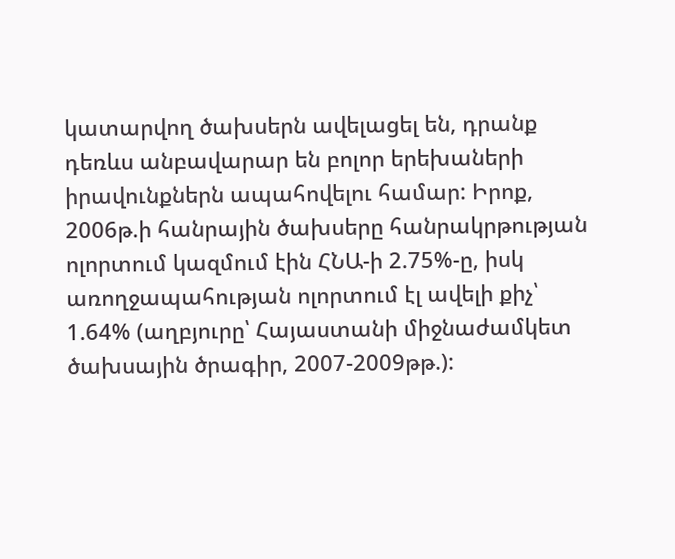կատարվող ծախսերն ավելացել են, դրանք դեռևս անբավարար են բոլոր երեխաների իրավունքներն ապահովելու համար: Իրոք, 2006թ.ի հանրային ծախսերը հանրակրթության ոլորտում կազմում էին ՀՆԱ-ի 2.75%-ը, իսկ առողջապահության ոլորտում էլ ավելի քիչ՝ 1.64% (աղբյուրը՝ Հայաստանի միջնաժամկետ ծախսային ծրագիր, 2007-2009թթ.):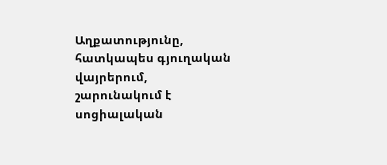Աղքատությունը, հատկապես գյուղական վայրերում, շարունակում է սոցիալական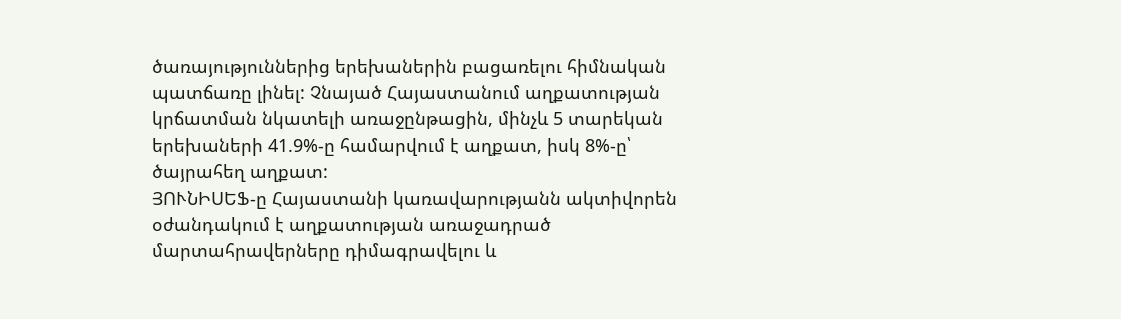ծառայություններից երեխաներին բացառելու հիմնական պատճառը լինել: Չնայած Հայաստանում աղքատության կրճատման նկատելի առաջընթացին, մինչև 5 տարեկան երեխաների 41.9%-ը համարվում է աղքատ, իսկ 8%-ը՝ ծայրահեղ աղքատ:
ՅՈՒՆԻՍԵՖ-ը Հայաստանի կառավարությանն ակտիվորեն օժանդակում է աղքատության առաջադրած մարտահրավերները դիմագրավելու և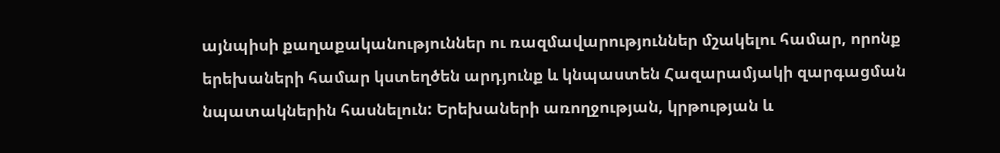այնպիսի քաղաքականություններ ու ռազմավարություններ մշակելու համար, որոնք երեխաների համար կստեղծեն արդյունք և կնպաստեն Հազարամյակի զարգացման նպատակներին հասնելուն: Երեխաների առողջության, կրթության և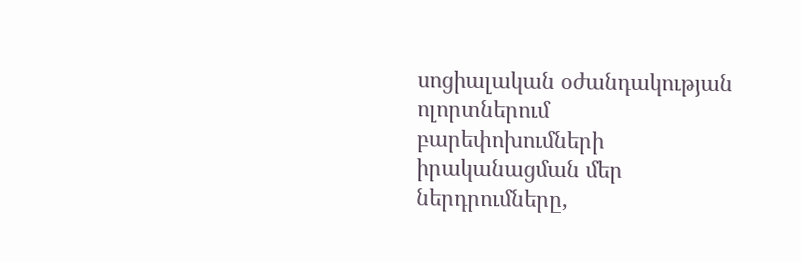սոցիալական օժանդակության ոլորտներում բարեփոխումների իրականացման մեր ներդրումները,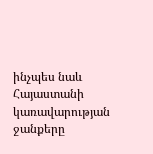ինչպես նաև Հայաստանի կառավարության ջանքերը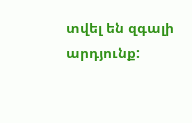տվել են զգալի արդյունք: